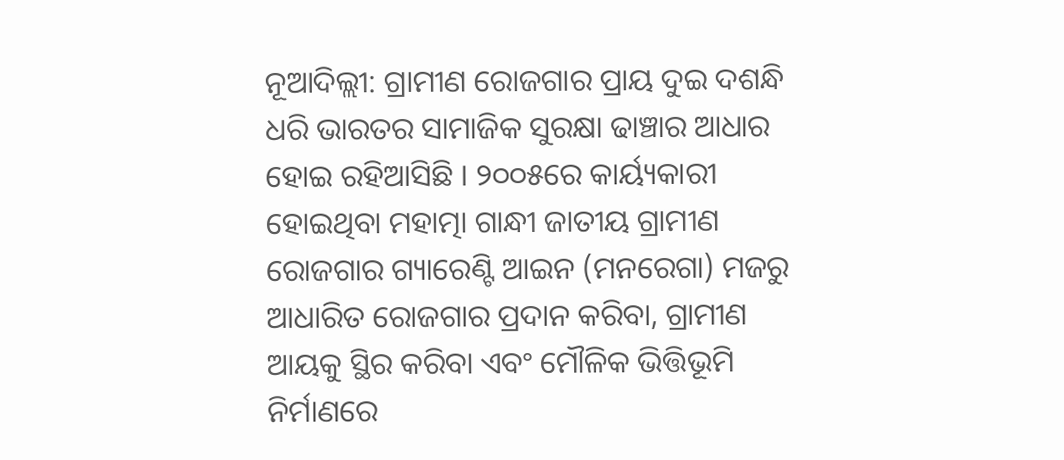ନୂଆଦିଲ୍ଲୀ: ଗ୍ରାମୀଣ ରୋଜଗାର ପ୍ରାୟ ଦୁଇ ଦଶନ୍ଧି ଧରି ଭାରତର ସାମାଜିକ ସୁରକ୍ଷା ଢାଞ୍ଚାର ଆଧାର ହୋଇ ରହିଆସିଛି । ୨୦୦୫ରେ କାର୍ୟ୍ୟକାରୀ ହୋଇଥିବା ମହାତ୍ମା ଗାନ୍ଧୀ ଜାତୀୟ ଗ୍ରାମୀଣ ରୋଜଗାର ଗ୍ୟାରେଣ୍ଟି ଆଇନ (ମନରେଗା) ମଜରୁ ଆଧାରିତ ରୋଜଗାର ପ୍ରଦାନ କରିବା, ଗ୍ରାମୀଣ ଆୟକୁ ସ୍ଥିର କରିବା ଏବଂ ମୌଳିକ ଭିତ୍ତିଭୂମି ନିର୍ମାଣରେ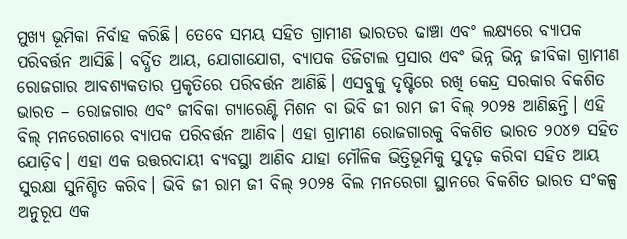ମୁଖ୍ୟ ଭୂମିକା ନିର୍ବାହ କରିଛି। ତେବେ ସମୟ ସହିତ ଗ୍ରାମୀଣ ଭାରତର ଢାଞ୍ଚା ଏବଂ ଲକ୍ଷ୍ୟରେ ବ୍ୟାପକ ପରିବର୍ତ୍ତନ ଆସିଛି। ବର୍ଦ୍ଧିତ ଆୟ, ଯୋଗାଯୋଗ, ବ୍ୟାପକ ଡିଜିଟାଲ ପ୍ରସାର ଏବଂ ଭିନ୍ନ ଭିନ୍ନ ଜୀବିକା ଗ୍ରାମୀଣ ରୋଜଗାର ଆବଶ୍ୟକତାର ପ୍ରକୃତିରେ ପରିବର୍ତ୍ତନ ଆଣିଛି। ଏସବୁକୁ ଦୃଷ୍ଟିରେ ରଖି କେନ୍ଦ୍ର ସରକାର ବିକଶିତ ଭାରତ – ରୋଜଗାର ଏବଂ ଜୀବିକା ଗ୍ୟାରେଣ୍ଟି ମିଶନ ବା ଭିବି ଜୀ ରାମ ଜୀ ବିଲ୍ ୨୦୨୫ ଆଣିଛନ୍ତି। ଏହି ବିଲ୍ ମନରେଗାରେ ବ୍ୟାପକ ପରିବର୍ତ୍ତନ ଆଣିବ। ଏହା ଗ୍ରାମୀଣ ରୋଜଗାରକୁ ବିକଶିତ ଭାରତ ୨୦୪୭ ସହିତ ଯୋଡ଼ିବ। ଏହା ଏକ ଉତ୍ତରଦାୟୀ ବ୍ୟବସ୍ଥା ଆଣିବ ଯାହା ମୌଳିକ ଭିତ୍ତିଭୂମିକୁ ସୁଦୃଢ଼ କରିବା ସହିତ ଆୟ ସୁରକ୍ଷା ସୁନିଶ୍ଚିତ କରିବ। ଭିବି ଜୀ ରାମ ଜୀ ବିଲ୍ ୨୦୨୫ ବିଲ ମନରେଗା ସ୍ଥାନରେ ବିକଶିତ ଭାରତ ସଂକଳ୍ପ ଅନୁରୂପ ଏକ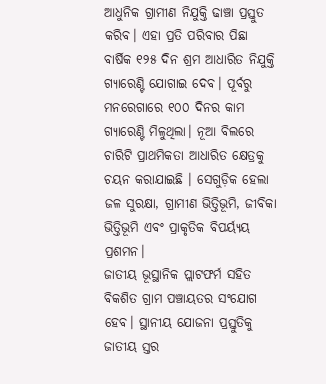ଆଧୁନିକ ଗ୍ରାମୀଣ ନିଯୁକ୍ତି ଢାଞ୍ଚା ପ୍ରସ୍ତୁତ କରିବ। ଏହା ପ୍ରତି ପରିବାର ପିଛା ବାର୍ଷିକ ୧୨୫ ଦିନ ଶ୍ରମ ଆଧାରିତ ନିଯୁକ୍ତି ଗ୍ୟାରେଣ୍ଟି ଯୋଗାଇ ଦେବ। ପୂର୍ବରୁ ମନରେଗାରେ ୧୦୦ ଦିନର କାମ ଗ୍ୟାରେଣ୍ଟି ମିଳୁଥିଲା। ନୂଆ ବିଲରେ ଚାରିଟି ପ୍ରାଥମିକତା ଆଧାରିତ କ୍ଷେତ୍ରକୁ ଚୟନ କରାଯାଇଛି । ସେଗୁଡ଼ିକ ହେଲା ଜଳ ସୁରକ୍ଷା, ଗ୍ରାମୀଣ ଭିତ୍ତିଭୂମି, ଜୀବିକା ଭିତ୍ତିଭୂମି ଏବଂ ପ୍ରାକୃତିକ ବିପର୍ୟ୍ୟୟ ପ୍ରଶମନ।
ଜାତୀୟ ଭୂସ୍ଥାନିକ ପ୍ଲାଟଫର୍ମ ସହିତ ବିକଶିତ ଗ୍ରାମ ପଞ୍ଚାୟତର ସଂଯୋଗ ହେବ। ସ୍ଥାନୀୟ ଯୋଜନା ପ୍ରସ୍ତୁତିକୁ ଜାତୀୟ ସ୍ତର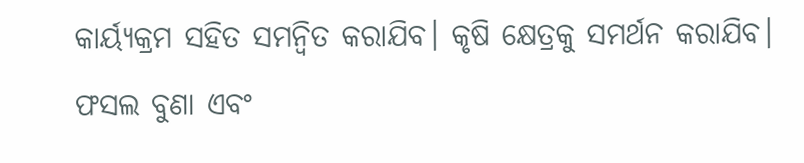କାର୍ୟ୍ୟକ୍ରମ ସହିତ ସମନ୍ୱିତ କରାଯିବ। କୃଷି କ୍ଷେତ୍ରକୁ ସମର୍ଥନ କରାଯିବ। ଫସଲ ବୁଣା ଏବଂ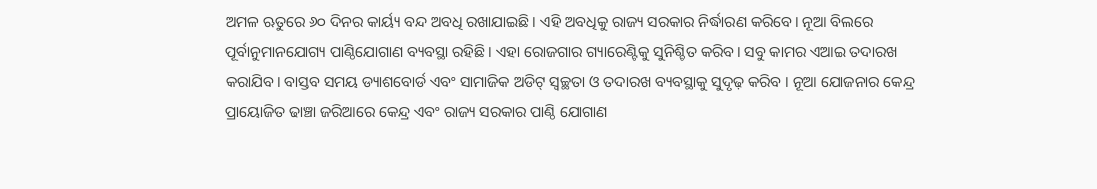ଅମଳ ଋତୁରେ ୬୦ ଦିନର କାର୍ୟ୍ୟ ବନ୍ଦ ଅବଧି ରଖାଯାଇଛି। ଏହି ଅବଧିକୁ ରାଜ୍ୟ ସରକାର ନିର୍ଦ୍ଧାରଣ କରିବେ। ନୂଆ ବିଲରେ ପୂର୍ବାନୁମାନଯୋଗ୍ୟ ପାଣ୍ଠିଯୋଗାଣ ବ୍ୟବସ୍ଥା ରହିଛି। ଏହା ରୋଜଗାର ଗ୍ୟାରେଣ୍ଟିକୁ ସୁନିଶ୍ଚିତ କରିବ। ସବୁ କାମର ଏଆଇ ତଦାରଖ କରାଯିବ। ବାସ୍ତବ ସମୟ ଡ୍ୟାଶବୋର୍ଡ ଏବଂ ସାମାଜିକ ଅଡିଟ୍ ସ୍ୱଚ୍ଛତା ଓ ତଦାରଖ ବ୍ୟବସ୍ଥାକୁ ସୁଦୃଢ଼ କରିବ । ନୂଆ ଯୋଜନାର କେନ୍ଦ୍ର ପ୍ରାୟୋଜିତ ଢାଞ୍ଚା ଜରିଆରେ କେନ୍ଦ୍ର ଏବଂ ରାଜ୍ୟ ସରକାର ପାଣ୍ଠି ଯୋଗାଣ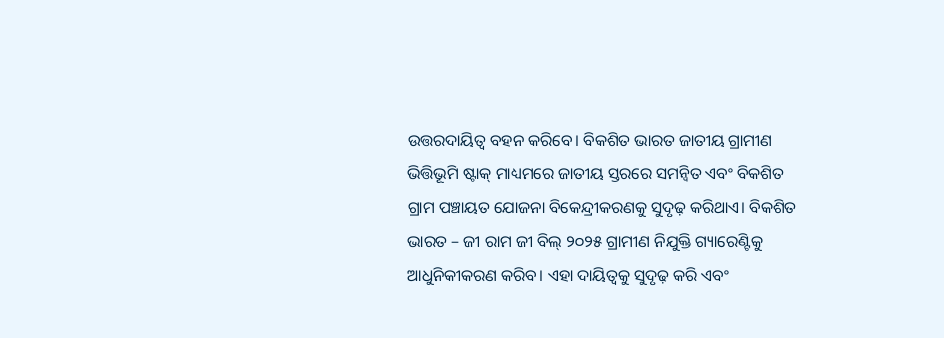ଉତ୍ତରଦାୟିତ୍ୱ ବହନ କରିବେ। ବିକଶିତ ଭାରତ ଜାତୀୟ ଗ୍ରାମୀଣ ଭିତ୍ତିଭୂମି ଷ୍ଟାକ୍ ମାଧ୍ୟମରେ ଜାତୀୟ ସ୍ତରରେ ସମନ୍ୱିତ ଏବଂ ବିକଶିତ ଗ୍ରାମ ପଞ୍ଚାୟତ ଯୋଜନା ବିକେନ୍ଦ୍ରୀକରଣକୁ ସୁଦୃଢ଼ କରିଥାଏ। ବିକଶିତ ଭାରତ – ଜୀ ରାମ ଜୀ ବିଲ୍ ୨୦୨୫ ଗ୍ରାମୀଣ ନିଯୁକ୍ତି ଗ୍ୟାରେଣ୍ଟିକୁ ଆଧୁନିକୀକରଣ କରିବ। ଏହା ଦାୟିତ୍ୱକୁ ସୁଦୃଢ଼ କରି ଏବଂ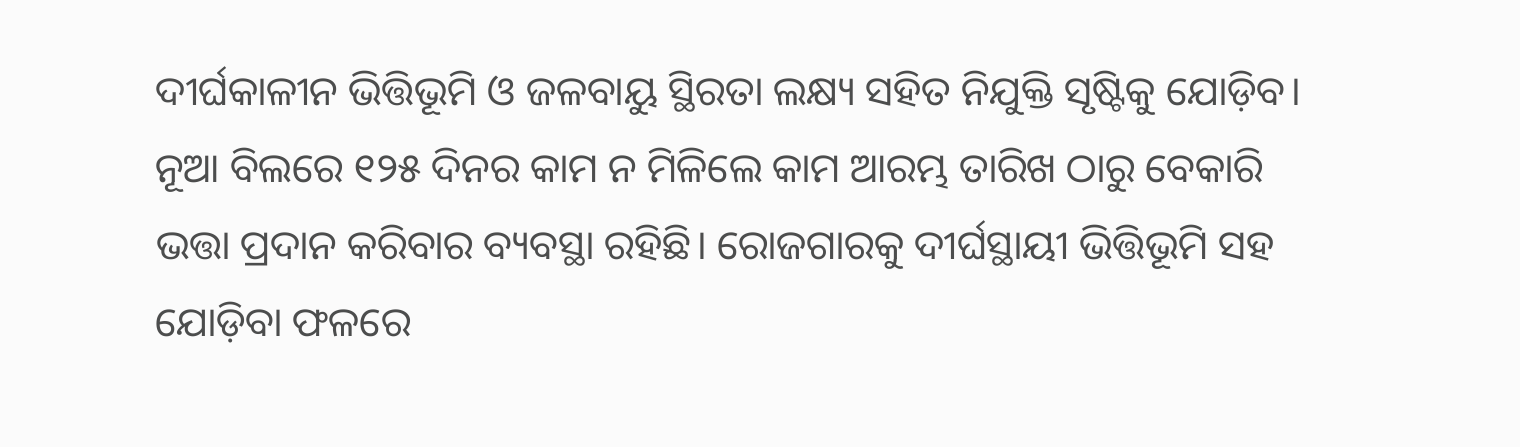ଦୀର୍ଘକାଳୀନ ଭିତ୍ତିଭୂମି ଓ ଜଳବାୟୁ ସ୍ଥିରତା ଲକ୍ଷ୍ୟ ସହିତ ନିଯୁକ୍ତି ସୃଷ୍ଟିକୁ ଯୋଡ଼ିବ। ନୂଆ ବିଲରେ ୧୨୫ ଦିନର କାମ ନ ମିଳିଲେ କାମ ଆରମ୍ଭ ତାରିଖ ଠାରୁ ବେକାରି ଭତ୍ତା ପ୍ରଦାନ କରିବାର ବ୍ୟବସ୍ଥା ରହିଛି। ରୋଜଗାରକୁ ଦୀର୍ଘସ୍ଥାୟୀ ଭିତ୍ତିଭୂମି ସହ ଯୋଡ଼ିବା ଫଳରେ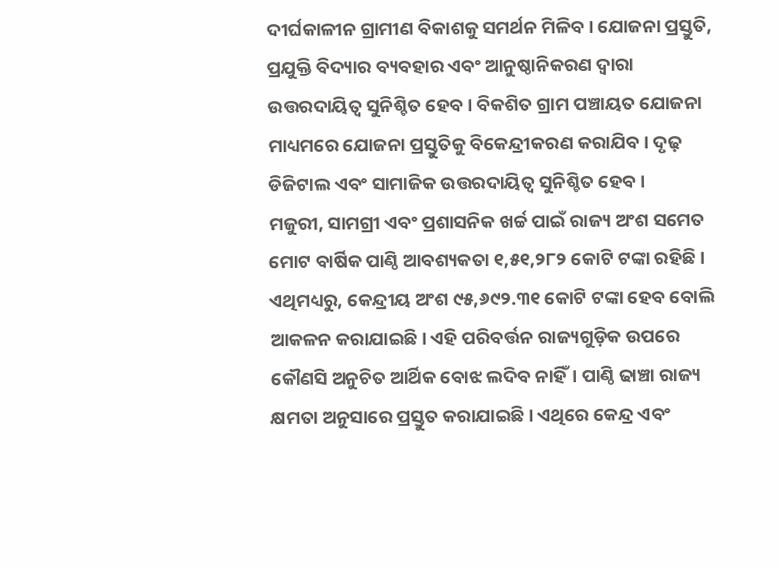ଦୀର୍ଘକାଳୀନ ଗ୍ରାମୀଣ ବିକାଶକୁ ସମର୍ଥନ ମିଳିବ। ଯୋଜନା ପ୍ରସ୍ତୁତି, ପ୍ରଯୁକ୍ତି ବିଦ୍ୟାର ବ୍ୟବହାର ଏବଂ ଆନୁଷ୍ଠାନିକରଣ ଦ୍ୱାରା ଉତ୍ତରଦାୟିତ୍ୱ ସୁନିଶ୍ଚିତ ହେବ। ବିକଶିତ ଗ୍ରାମ ପଞ୍ଚାୟତ ଯୋଜନା ମାଧ୍ୟମରେ ଯୋଜନା ପ୍ରସ୍ତୁତିକୁ ବିକେନ୍ଦ୍ରୀକରଣ କରାଯିବ। ଦୃଢ଼ ଡିଜିଟାଲ ଏବଂ ସାମାଜିକ ଉତ୍ତରଦାୟିତ୍ୱ ସୁନିଶ୍ଚିତ ହେବ ।
ମଜୁରୀ, ସାମଗ୍ରୀ ଏବଂ ପ୍ରଶାସନିକ ଖର୍ଚ୍ଚ ପାଇଁ ରାଜ୍ୟ ଅଂଶ ସମେତ ମୋଟ ବାର୍ଷିକ ପାଣ୍ଠି ଆବଶ୍ୟକତା ୧,୫୧,୨୮୨ କୋଟି ଟଙ୍କା ରହିଛି । ଏଥିମଧ୍ୟରୁ, କେନ୍ଦ୍ରୀୟ ଅଂଶ ୯୫,୬୯୨.୩୧ କୋଟି ଟଙ୍କା ହେବ ବୋଲି ଆକଳନ କରାଯାଇଛି। ଏହି ପରିବର୍ତ୍ତନ ରାଜ୍ୟଗୁଡ଼ିକ ଉପରେ କୌଣସି ଅନୁଚିତ ଆର୍ଥିକ ବୋଝ ଲଦିବ ନାହିଁ। ପାଣ୍ଠି ଢାଞ୍ଚା ରାଜ୍ୟ କ୍ଷମତା ଅନୁସାରେ ପ୍ରସ୍ତୁତ କରାଯାଇଛି। ଏଥିରେ କେନ୍ଦ୍ର ଏବଂ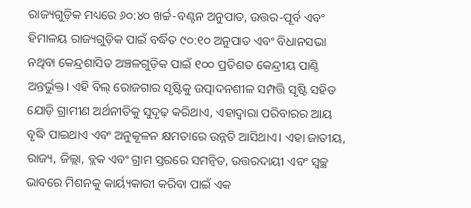ରାଜ୍ୟଗୁଡ଼ିକ ମଧ୍ୟରେ ୬୦:୪୦ ଖର୍ଚ୍ଚ-ବଣ୍ଟନ ଅନୁପାତ, ଉତ୍ତର-ପୂର୍ବ ଏବଂ ହିମାଳୟ ରାଜ୍ୟଗୁଡ଼ିକ ପାଇଁ ବର୍ଦ୍ଧିତ ୯୦:୧୦ ଅନୁପାତ ଏବଂ ବିଧାନସଭା ନଥିବା କେନ୍ଦ୍ରଶାସିତ ଅଞ୍ଚଳଗୁଡ଼ିକ ପାଇଁ ୧୦୦ ପ୍ରତିଶତ କେନ୍ଦ୍ରୀୟ ପାଣ୍ଠି ଅନ୍ତର୍ଭୁକ୍ତ। ଏହି ବିଲ୍ ରୋଜଗାର ସୃଷ୍ଟିକୁ ଉତ୍ପାଦନଶୀଳ ସମ୍ପତ୍ତି ସୃଷ୍ଟି ସହିତ ଯୋଡ଼ି ଗ୍ରାମୀଣ ଅର୍ଥନୀତିକୁ ସୁଦୃଢ଼ କରିଥାଏ, ଏହାଦ୍ୱାରା ପରିବାରର ଆୟ ବୃଦ୍ଧି ପାଇଥାଏ ଏବଂ ଅନୁକୂଳନ କ୍ଷମତାରେ ଉନ୍ନତି ଆସିଥାଏ। ଏହା ଜାତୀୟ, ରାଜ୍ୟ, ଜିଲ୍ଲା, ବ୍ଲକ ଏବଂ ଗ୍ରାମ ସ୍ତରରେ ସମନ୍ୱିତ, ଉତ୍ତରଦାୟୀ ଏବଂ ସ୍ୱଚ୍ଛ ଭାବରେ ମିଶନକୁ କାର୍ୟ୍ୟକାରୀ କରିବା ପାଇଁ ଏକ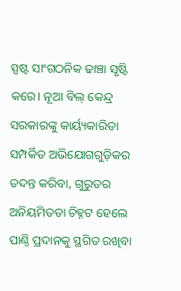ସ୍ପଷ୍ଟ ସାଂଗଠନିକ ଢାଞ୍ଚା ସୃଷ୍ଟି କରେ। ନୂଆ ବିଲ୍ କେନ୍ଦ୍ର ସରକାରଙ୍କୁ କାର୍ୟ୍ୟକାରିତା ସମ୍ପର୍କିତ ଅଭିଯୋଗଗୁଡ଼ିକର ତଦନ୍ତ କରିବା, ଗୁରୁତର ଅନିୟମିତତା ଚିହ୍ନଟ ହେଲେ ପାଣ୍ଠି ପ୍ରଦାନକୁ ସ୍ଥଗିତ ରଖିବା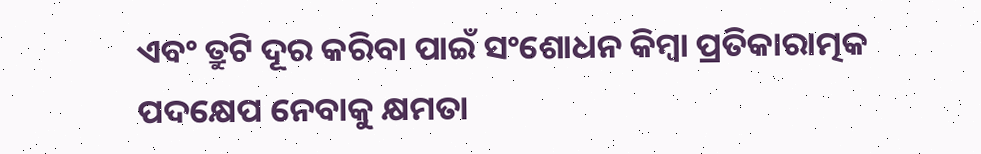ଏବଂ ତ୍ରୁଟି ଦୂର କରିବା ପାଇଁ ସଂଶୋଧନ କିମ୍ବା ପ୍ରତିକାରାତ୍ମକ ପଦକ୍ଷେପ ନେବାକୁ କ୍ଷମତା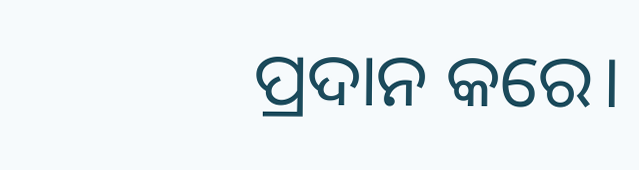ପ୍ରଦାନ କରେ।